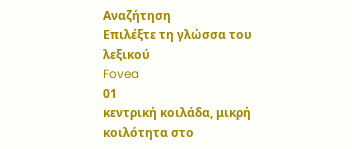Αναζήτηση
Επιλέξτε τη γλώσσα του λεξικού
Fovea
01
κεντρική κοιλάδα, μικρή κοιλότητα στο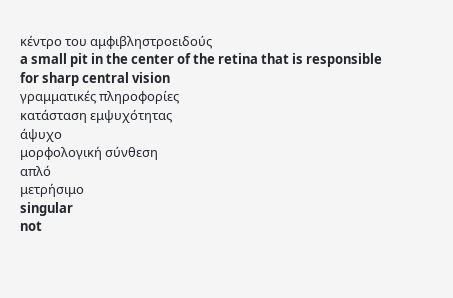κέντρο του αμφιβληστροειδούς
a small pit in the center of the retina that is responsible for sharp central vision
γραμματικές πληροφορίες
κατάσταση εμψυχότητας
άψυχο
μορφολογική σύνθεση
απλό
μετρήσιμο
singular
not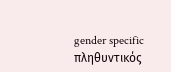gender specific
πληθυντικός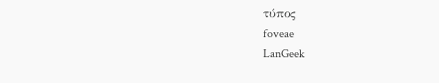τύπος
foveae
LanGeek